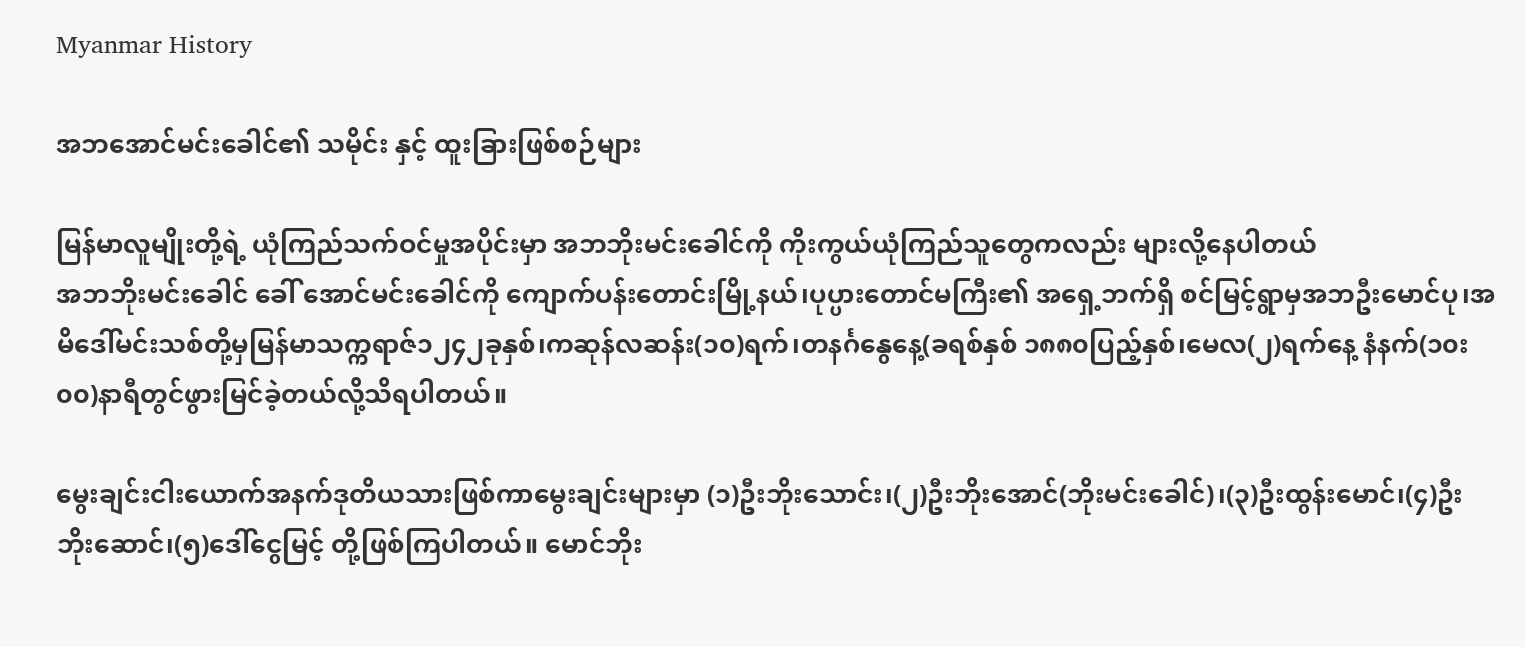Myanmar History

အဘအောင်မင်းခေါင်၏ သမိုင်း နှင့် ထူးခြားဖြစ်စဉ်များ

မြန်မာလူမျိုးတို့ရဲ့ ယုံကြည်သက်ဝင်မှုအပိုင်းမှာ အဘဘိုးမင်းခေါင်ကို ကိုးကွယ်ယုံကြည်သူတွေကလည်း များလို့နေပါတယ်
အဘဘိုးမင်းခေါင် ခေါ် အောင်မင်းခေါင်ကို ကျောက်ပန်းတောင်းမြို့နယ်၊ပုပ္ပားတောင်မကြီး၏ အရှေ့ဘက်ရှိ စင်မြင့်ရွာမှအဘဦးမောင်ပု၊အမိဒေါ်မင်းသစ်တို့မှမြန်မာသက္ကရာဇ်၁၂၄၂ခုနှစ်၊ကဆုန်လဆန်း(၁၀)ရက်၊တနင်္ဂနွေနေ့(ခရစ်နှစ် ၁၈၈၀ပြည့်နှစ်၊မေလ(၂)ရက်နေ့ နံနက်(၁၀း၀၀)နာရီတွင်ဖွားမြင်ခဲ့တယ်လို့သိရပါတယ်။

မွေးချင်းငါးယောက်အနက်ဒုတိယသားဖြစ်ကာမွေးချင်းများမှာ (၁)ဦးဘိုးသောင်း၊(၂)ဦးဘိုးအောင်(ဘိုးမင်းခေါင်)၊(၃)ဦးထွန်းမောင်၊(၄)ဦးဘိုးဆောင်၊(၅)ဒေါ်ငွေမြင့် တို့ဖြစ်ကြပါတယ်။ မောင်ဘိုး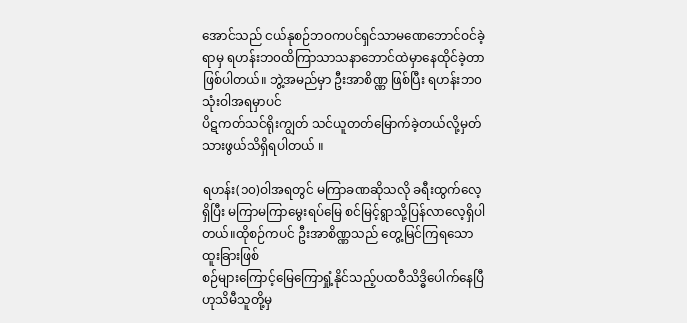အောင်သည် ငယ်နုစဉ်ဘဝကပင်ရှင်သာမဏေဘောင်ဝင်ခဲ့ရာမှ ရဟန်းဘ၀ထိကြာသာသနာဘောင်ထဲမှာနေထိုင်ခဲ့တာဖြစ်ပါတယ်။ ဘွဲ့အမည်မှာ ဦးအာစိဏ္ဏ ဖြစ်ပြီး ရဟန်းဘ၀ သုံးဝါအရမှာပင်
ပိဋကတ်သင်ရိုးကျွတ် သင်ယူတတ်မြောက်ခဲ့တယ်လို့မှတ်သားဖွယ်သိရှိရပါတယ် ။

ရဟန်း(၁၀)ဝါအရတွင် မကြာခဏဆိုသလို ခရီးထွက်လေ့ရှိပြီး မကြာမကြာမွေးရပ်မြေ စင်မြင့်ရွာသို့ပြန်လာလေ့ရှိပါတယ်။ထိုစဉ်ကပင် ဦးအာစိဏ္ဏသည် တွေ့မြင်ကြရသော ထူးခြားဖြစ်
စဉ်များကြောင့်မြေကြောရှုံ့နိုင်သည့်ပထဝီသိဒ္ဓိပေါက်နေပြီဟုသိမီသူတို့မှ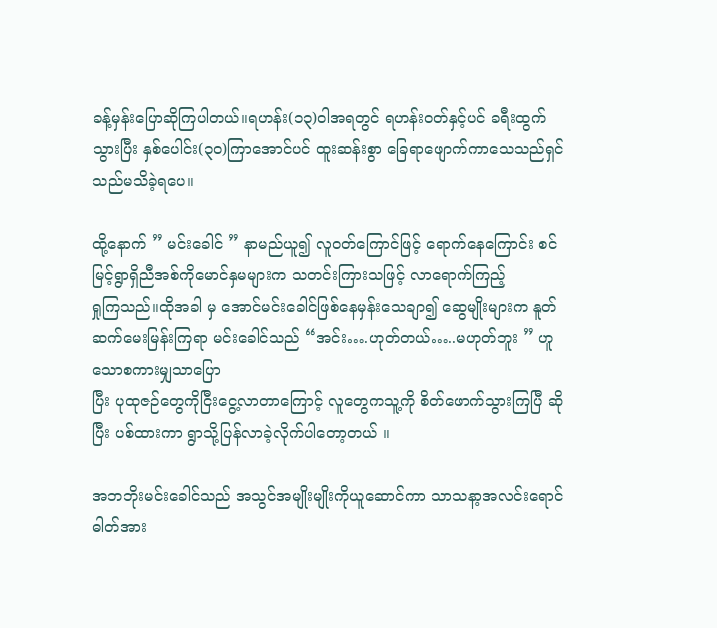ခန့်မှန်းပြောဆိုကြပါတယ်။ရဟန်း(၁၃)ဝါအရတွင် ရဟန်းဝတ်နှင့်ပင် ခရီးထွက်သွားပြီး နှစ်ပေါင်း(၃၀)ကြာအောင်ပင် ထူးဆန်းစွာ ခြေရာဖျောက်ကာသေသည်ရှင်သည်မသိခဲ့ရပေ။

ထို့နောက် ” မင်းခေါင် ” နာမည်ယူ၍ လူဝတ်ကြောင်ဖြင့် ရောက်နေကြောင်း စင်မြင့်ရွာရှိညီအစ်ကိုမောင်နှမများက သတင်းကြားသဖြင့် လာရောက်ကြည့်
ရှုကြသည်။ထိုအခါ မှ အောင်မင်းခေါင်ဖြစ်နေမှန်းသေချာ၍ ဆွေမျိုးများက နူတ်ဆက်မေးမြန်းကြရာ မင်းခေါင်သည် “အင်း….ဟုတ်တယ်…..မဟုတ်ဘူး ” ဟူသောစကားမျှသာပြော
ပြီး ပုထုဇဉ်တွေကိုငြီးငွေ့လာတာကြောင့် လူတွေကသူ့ကို စိတ်ဖောက်သွားကြပြီ ဆိုပြီး ပစ်ထားကာ ရွာသို့ပြန်လာခဲ့လိုက်ပါတော့တယ် ။

အဘဘိုးမင်းခေါင်သည် အသွင်အမျိုးမျိုးကိုယူဆောင်ကာ သာသနာ့အလင်းရောင်ဓါတ်အား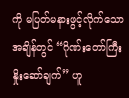ကို မပြတ်မနားဖွင့်လိုက်သောအချိန်တွင် “ဂိုဏ်းတော်ကြီး နှိုးဆော်ချက်” ဟူ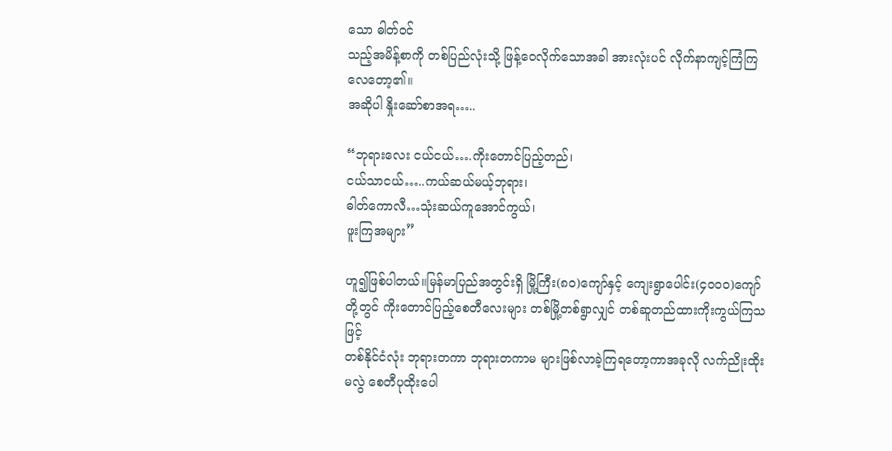သော ဓါတ်ဝင်
သည့်အမိန့်စာကို တစ်ပြည်လုံးသို့ ဖြန့်ဝေလိုက်သောအခါ အားလုံးပင် လိုက်နာကျင့်ကြံကြလေတော့၏။
အဆိုပါ နှိုးဆော်စာအရ…..

“ဘုရားလေး ငယ်ငယ်….ကိုးတောင်ပြည့်တည်၊
ငယ်သာငယ်…..ကယ်ဆယ်မယ့်ဘုရား၊
ဓါတ်ကောလီ…သုံးဆယ်ကူအောင်ကွယ်၊
ဖူးကြအများ”

ဟူ၍ဖြစ်ပါတယ်။မြန်မာပြည်အတွင်းရှိ မြို့ကြီး(၈၀)ကျော်နှင့် ကျေးရွာပေါင်း(၄၀၀၀)ကျော်တို့တွင် ကိုးတောင်ပြည့်စေတီလေးများ တစ်မြို့တစ်ရွာလျှင် တစ်ဆူတည်ထားကိုးကွယ်ကြသဖြင့်
တစ်နိုင်ငံလုံး ဘုရားတကာ ဘုရားတကာမ များဖြစ်လာခဲ့ကြရတော့ကာအခုလို လက်ညိုးထိုးမလွဲ စေတီပုထိုးပေါ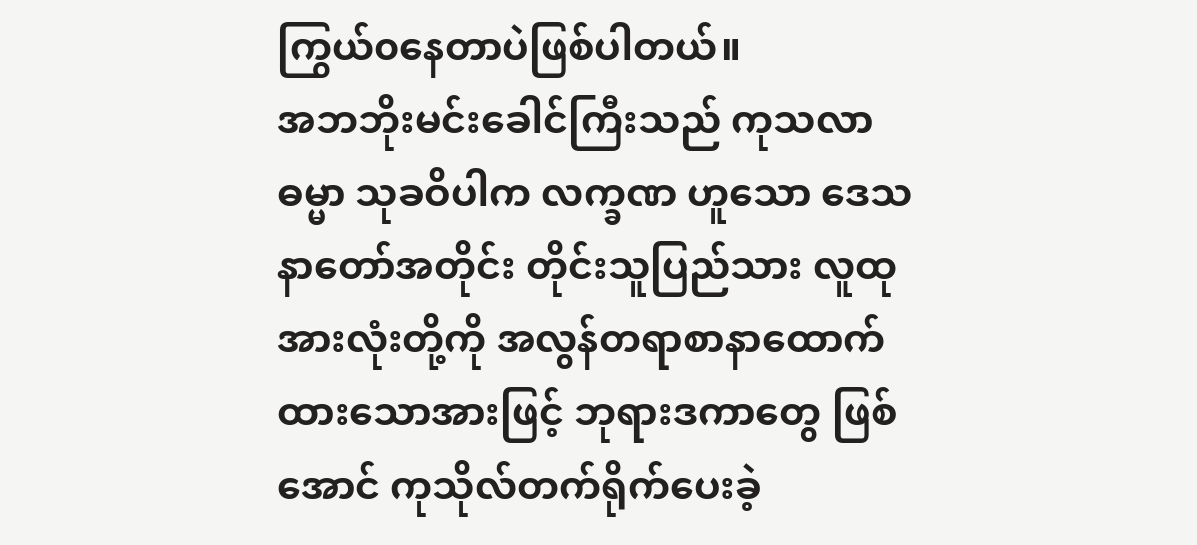ကြွယ်၀နေတာပဲဖြစ်ပါတယ်။
အဘဘိုးမင်းခေါင်ကြီးသည် ကုသလာဓမ္မာ သုခဝိပါက လက္ခဏ ဟူသော ဒေသနာတော်အတိုင်း တိုင်းသူပြည်သား လူထုအားလုံးတို့ကို အလွန်တရာစာနာထောက်ထားသောအားဖြင့် ဘုရားဒကာတွေ ဖြစ်အောင် ကုသိုလ်တက်ရိုက်ပေးခဲ့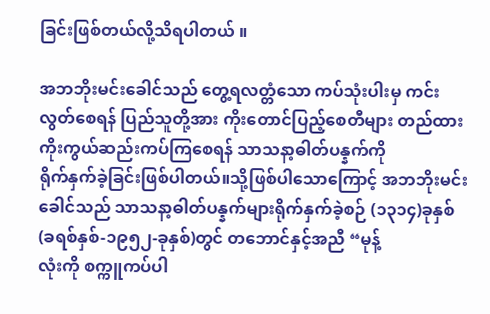ခြင်းဖြစ်တယ်လို့သိရပါတယ် ။

အဘဘိုးမင်းခေါင်သည် တွေ့ရလတ္တံသော ကပ်သုံးပါးမှ ကင်းလွတ်စေရန် ပြည်သူတို့အား ကိုးတောင်ပြည့်စေတီများ တည်ထားကိုးကွယ်ဆည်းကပ်ကြစေရန် သာသနာ့ဓါတ်ပန္နက်ကို
ရိုက်နှက်ခဲ့ခြင်းဖြစ်ပါတယ်။သို့ဖြစ်ပါသောကြောင့် အဘဘိုးမင်းခေါင်သည် သာသနာ့ဓါတ်ပန္နက်များရိုက်နှက်ခဲ့စဉ် (၁၃၁၄)ခုနှစ်(ခရစ်နှစ်-၁၉၅၂-ခုနှစ်)တွင် တဘောင်နှင့်အညီ “မုန့်
လုံးကို စက္ကူကပ်ပါ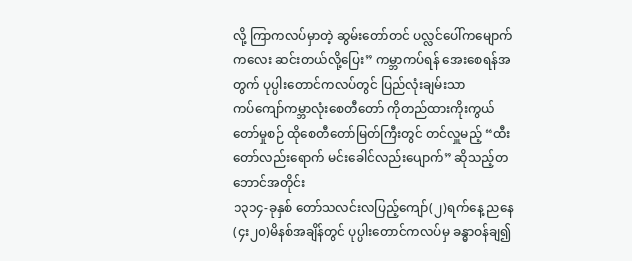လို့ ကြာကလပ်မှာတဲ့ ဆွမ်းတော်တင် ပလ္လင်ပေါ်ကမျောက်ကလေး ဆင်းတယ်လို့ပြေး” ကမ္ဘာကပ်ရန် အေးစေရန်အတွက် ပုပ္ပါးတောင်ကလပ်တွင် ပြည်လုံးချမ်းသာ
ကပ်ကျော်ကမ္ဘာလုံးစေတီတော် ကိုတည်ထားကိုးကွယ်တော်မှုစဉ် ထိုစေတီတော်မြတ်ကြီးတွင် တင်လှူမည့် “ထီးတော်လည်းရောက် မင်းခေါင်လည်းပျောက်” ဆိုသည့်တဘောင်အတိုင်း
၁၃၁၄-ခုနှစ် တော်သလင်းလပြည့်ကျော်(၂)ရက်နေ့ ညနေ(၄း၂၀)မိနစ်အချိန်တွင် ပုပ္ပါးတောင်ကလပ်မှ ခန္ဓာဝန်ချ၍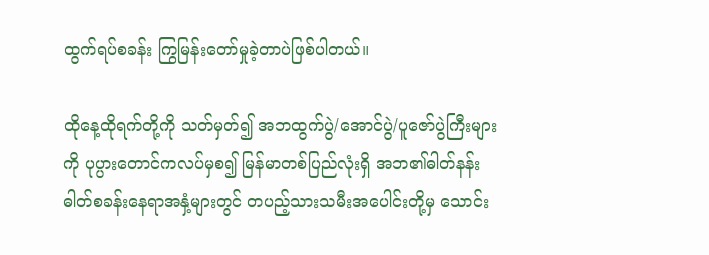ထွက်ရပ်စခန်း ကြွမြန်းတော်မှုခဲ့တာပဲဖြစ်ပါတယ်။

ထိုနေ့ထိုရက်တို့ကို သတ်မှတ်၍ အဘထွက်ပွဲ/အောင်ပွဲ/ပူဇော်ပွဲကြီးများကို ပုပ္ပားတောင်ကလပ်မှစ၍ မြန်မာတစ်ပြည်လုံးရှိ အဘ၏ဓါတ်နန်း ဓါတ်စခန်းနေရာအနှံ့များတွင် တပည့်သားသမီးအပေါင်းတို့မှ သောင်း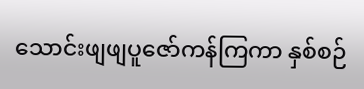သောင်းဖျဖျပူဇော်ကန်ကြကာ နှစ်စဉ်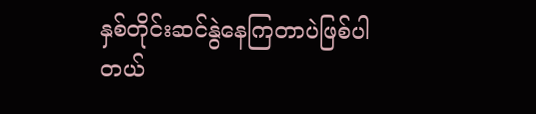နှစ်တိုင်းဆင်နွဲနေကြတာပဲဖြစ်ပါတယ်